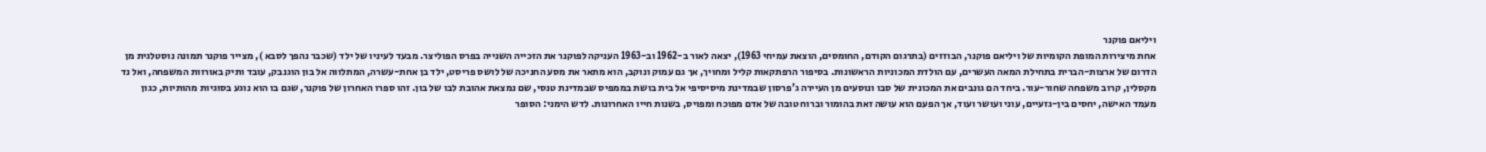ויליאם פוקנר
אחת מיצירות המופת הקומיות של ויליאם פוקנר, הבוזזים (בתרגום הקודם, החומסים, הוצאת עמיחי 1963), יצאה לאור ב-1962 וב-1963 העניקה לפוקנר את הזכייה השנייה בפרס הפוליצר. מבעד לעיניו של ילד (שכבר נהפך לסבא ), מצייר פוקנר תמונה נוסטלגית מן הדרום של ארצות-הברית בתחילת המאה העשרים, עם הולדת המכוניות הראשונות. בסיפור הרפתקאות קליל ומחויך, אך גם עמוק ונוקב, הוא מתאר את מסע החניכה של לושס פריסט, ילד בן אחת-עשרה, המתלווה אל בון הוגנבק, עובד ותיק באורוות המשפחה, ואל נד מקסלין, קרוב משפחה שחור-עור. ביחד הם גונבים את המכונית של סבו ונוסעים מן העיירה ג’פרסון שבמדינת מיסיסיפי אל בית בושת בממפיס שבמדינת טנסי, שם נמצאת אהובת לבו של בון. זהו ספרו האחרון של פוקנר, שגם בו הוא נוגע בסוגיות מהותיות, כגון מעמד האישה, יחסים בין-גזעיים, עוני ועושר ועוד, אך הפעם הוא עושה זאת בהומור וברוח טובה של אדם מפוכח ומפויס, בשנות חייו האחרונות. לדש הימני: הסופר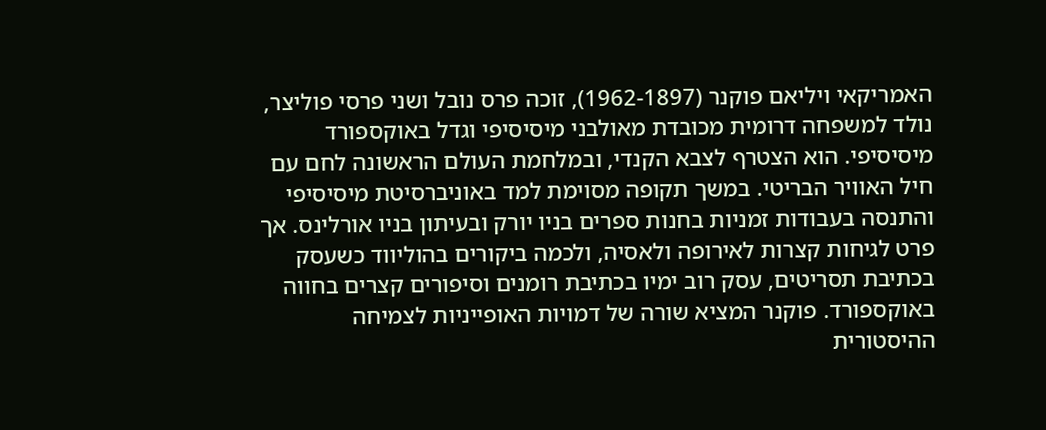האמריקאי ויליאם פוקנר (1962-1897), זוכה פרס נובל ושני פרסי פוליצר, נולד למשפחה דרומית מכובדת מאולבני מיסיסיפי וגדל באוקספורד מיסיסיפי. הוא הצטרף לצבא הקנדי, ובמלחמת העולם הראשונה לחם עם חיל האוויר הבריטי. במשך תקופה מסוימת למד באוניברסיטת מיסיסיפי והתנסה בעבודות זמניות בחנות ספרים בניו יורק ובעיתון בניו אורלינס. אך פרט לגיחות קצרות לאירופה ולאסיה, ולכמה ביקורים בהוליווד כשעסק בכתיבת תסריטים, עסק רוב ימיו בכתיבת רומנים וסיפורים קצרים בחווה באוקספורד. פוקנר המציא שורה של דמויות האופייניות לצמיחה ההיסטורית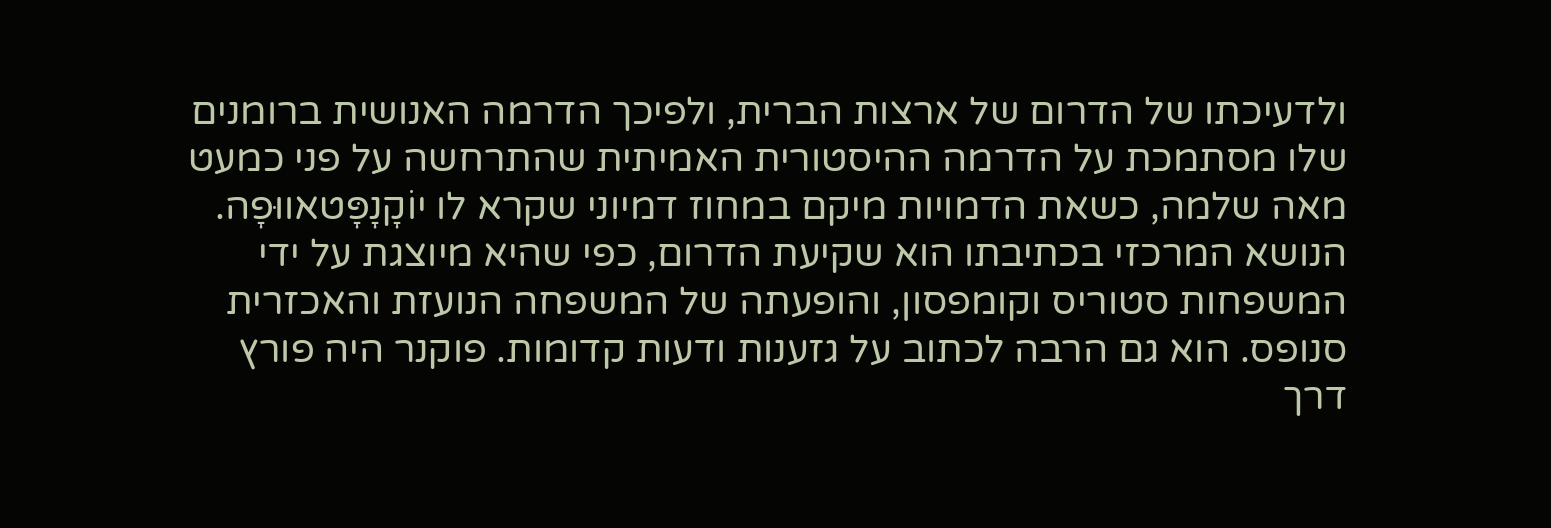ולדעיכתו של הדרום של ארצות הברית, ולפיכך הדרמה האנושית ברומנים שלו מסתמכת על הדרמה ההיסטורית האמיתית שהתרחשה על פני כמעט מאה שלמה, כשאת הדמויות מיקם במחוז דמיוני שקרא לו יוֹקָנָפָּטאווּפָה. הנושא המרכזי בכתיבתו הוא שקיעת הדרום, כפי שהיא מיוצגת על ידי המשפחות סטוריס וקומפסון, והופעתה של המשפחה הנועזת והאכזרית סנופס. הוא גם הרבה לכתוב על גזענות ודעות קדומות. פוקנר היה פורץ דרך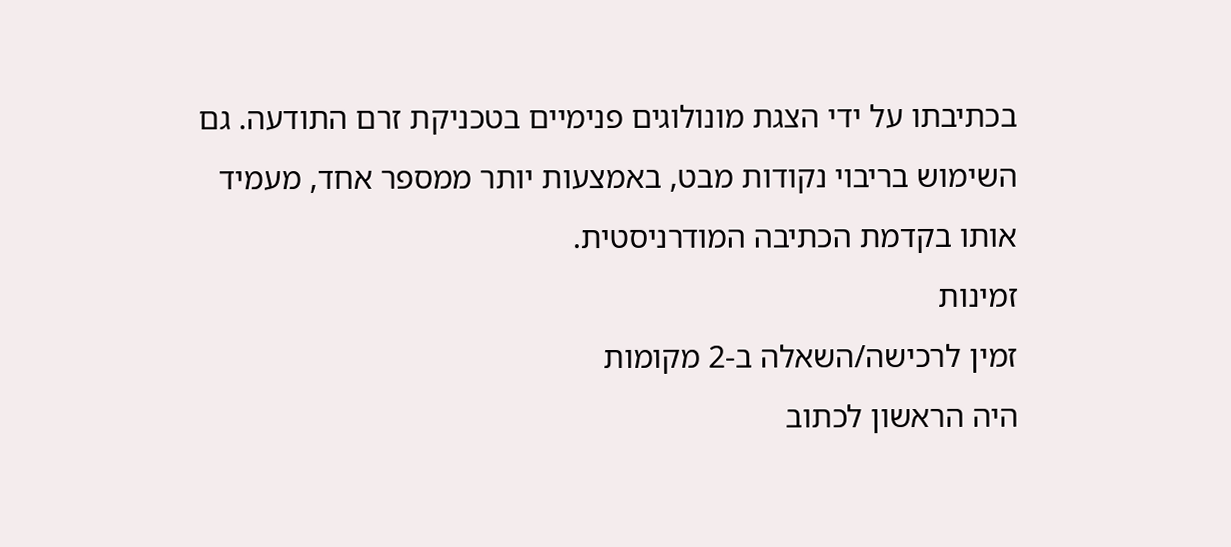בכתיבתו על ידי הצגת מונולוגים פנימיים בטכניקת זרם התודעה. גם השימוש בריבוי נקודות מבט, באמצעות יותר ממספר אחד, מעמיד אותו בקדמת הכתיבה המודרניסטית.
זמינות
זמין לרכישה/השאלה ב-2 מקומות
היה הראשון לכתוב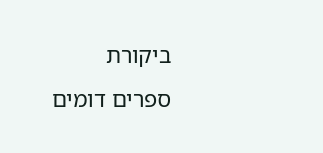ביקורת
ספרים דומים